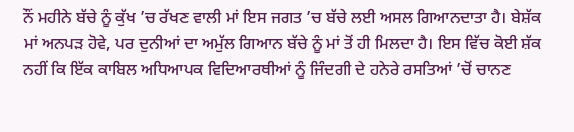ਨੌਂ ਮਹੀਨੇ ਬੱਚੇ ਨੂੰ ਕੁੱਖ ’ਚ ਰੱਖਣ ਵਾਲੀ ਮਾਂ ਇਸ ਜਗਤ ’ਚ ਬੱਚੇ ਲਈ ਅਸਲ ਗਿਆਨਦਾਤਾ ਹੈ। ਬੇਸ਼ੱਕ ਮਾਂ ਅਨਪੜ ਹੋਵੇ, ਪਰ ਦੁਨੀਆਂ ਦਾ ਅਮੁੱਲ ਗਿਆਨ ਬੱਚੇ ਨੂੰ ਮਾਂ ਤੋਂ ਹੀ ਮਿਲਦਾ ਹੈ। ਇਸ ਵਿੱਚ ਕੋਈ ਸ਼ੱਕ ਨਹੀਂ ਕਿ ਇੱਕ ਕਾਬਿਲ ਅਧਿਆਪਕ ਵਿਦਿਆਰਥੀਆਂ ਨੂੰ ਜਿੰਦਗੀ ਦੇ ਹਨੇਰੇ ਰਸਤਿਆਂ ’ਚੋਂ ਚਾਨਣ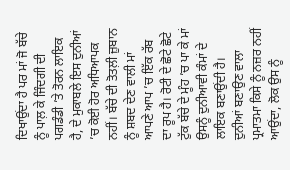ਦਿਖਾਉਂਦਾ ਹੈ ਪਰ ਮਾਂ ਜੋ ਬੱਚੇ ਨੂੰ ਪਾਲ਼ ਕੇ ਜਿੰਦਗੀ ਦੀ ਪਗਡੰਡੀ ’ਤੇ ਤੋਰਨ ਲਾਇਕ ਹੈ, ਦੇ ਮੁਕਾਬਲੇ ਇਸ ਦੁਨੀਆਂ ’ਚ ਕੋਈ ਹੋਰ ਅਧਿਆਪਕ ਨਹੀਂ। ਬੱਚੇ ਦੀ ਤੋਤਲ਼ੀ ਜ਼ੁਬਾਨ ਨੂੰ ਸ਼ਬਦ ਦੇਣ ਵਾਲੀ ਮਾਂ ਆਪਣੇ ਆਪ ’ਚ ਇੱਕ ਰੱਬ ਦਾ ਰੂਪ ਹੈ। ਰੋਟੀ ਦੇ ਛੋਟੇ ਛੋਟੇ ਟੁੱਕ ਬੱਚੇ ਦੇ ਮੂੰਹ ’ਚ ਪਾ ਕੇ ਮਾਂ ਉਸਨੂੰ ਦੁਨੀਆਵੀ ਕੰਮਾਂ ਦੇ ਲਾਇਕ ਬਣਾਉਂਦੀ ਹੈ।
ਦੁਨੀਆਂ ਬਣਾਉਣ ਵਾਲਾ ਪ੍ਰਮਾਤਮਾ ਕਿਸੇ ਨੂੰ ਨਜ਼ਰ ਨਹੀਂ ਆਉਂਦਾ, ਲੋਕ ਉਸ ਨੂੰ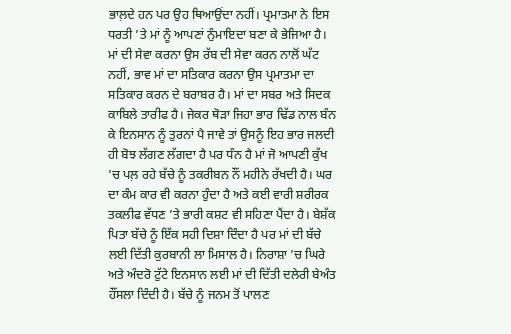ਭਾਲ਼ਦੇ ਹਨ ਪਰ ਉਹ ਥਿਆਉਂਦਾ ਨਹੀਂ। ਪ੍ਰਮਾਤਮਾ ਨੇ ਇਸ ਧਰਤੀ ’ਤੇ ਮਾਂ ਨੂੰ ਆਪਣਾਂ ਨੁੰਮਾਇਦਾ ਬਣਾ ਕੇ ਭੇਜਿਆ ਹੈ। ਮਾਂ ਦੀ ਸੇਵਾ ਕਰਨਾ ਉਸ ਰੱਬ ਦੀ ਸੇਵਾ ਕਰਨ ਨਾਲੋਂ ਘੱਟ ਨਹੀਂ, ਭਾਵ ਮਾਂ ਦਾ ਸਤਿਕਾਰ ਕਰਨਾ ਉਸ ਪ੍ਰਮਾਤਮਾ ਦਾ ਸਤਿਕਾਰ ਕਰਨ ਦੇ ਬਰਾਬਰ ਹੈ। ਮਾਂ ਦਾ ਸਬਰ ਅਤੇ ਸਿਦਕ ਕਾਬਿਲੇ ਤਾਰੀਫ ਹੈ। ਜੇਕਰ ਥੋੜਾ ਜਿਹਾ ਭਾਰ ਢਿੱਡ ਨਾਲ ਬੰਨ ਕੇ ਇਨਸਾਨ ਨੂੰ ਤੁਰਨਾਂ ਪੈ ਜਾਵੇ ਤਾਂ ਉਸਨੂੰ ਇਹ ਭਾਰ ਜਲਦੀ ਹੀ ਬੋਝ ਲੱਗਣ ਲੱਗਦਾ ਹੈ ਪਰ ਧੰਨ ਹੈ ਮਾਂ ਜੋ ਆਪਣੀ ਕੁੱਖ ’ਚ ਪਲ਼ ਰਹੇ ਬੱਚੇ ਨੂੰ ਤਕਰੀਬਨ ਨੌਂ ਮਹੀਨੇ ਰੱਖਦੀ ਹੈ। ਘਰ ਦਾ ਕੰਮ ਕਾਰ ਵੀ ਕਰਨਾ ਹੁੰਦਾ ਹੈ ਅਤੇ ਕਈ ਵਾਰੀ ਸ਼ਰੀਰਕ ਤਕਲੀਫ ਵੱਧਣ ’ਤੇ ਭਾਰੀ ਕਸ਼ਟ ਵੀ ਸਹਿਣਾ ਪੈਂਦਾ ਹੈ। ਬੇਸ਼ੱਕ ਪਿਤਾ ਬੱਚੇ ਨੂੰ ਇੱਕ ਸਹੀ ਦਿਸ਼ਾ ਦਿੰਦਾ ਹੈ ਪਰ ਮਾਂ ਦੀ ਬੱਚੇ ਲਈ ਦਿੱਤੀ ਕੁਰਬਾਨੀ ਲਾ ਮਿਸਾਲ ਹੈ। ਨਿਰਾਸ਼ਾ ’ਚ ਘਿਰੇ ਅਤੇ ਅੰਦਰੋ ਟੁੱਟੇ ਇਨਸਾਨ ਲਈ ਮਾਂ ਦੀ ਦਿੱਤੀ ਦਲੇਰੀ ਬੇਅੰਤ ਹੌਂਸਲਾ ਦਿੰਦੀ ਹੈ। ਬੱਚੇ ਨੂੰ ਜਨਮ ਤੋਂ ਪਾਲਣ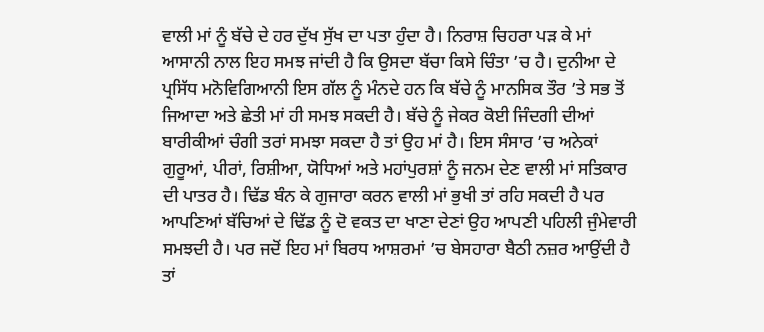ਵਾਲੀ ਮਾਂ ਨੂੰ ਬੱਚੇ ਦੇ ਹਰ ਦੁੱਖ ਸੁੱਖ ਦਾ ਪਤਾ ਹੁੰਦਾ ਹੈ। ਨਿਰਾਸ਼ ਚਿਹਰਾ ਪੜ ਕੇ ਮਾਂ ਆਸਾਨੀ ਨਾਲ ਇਹ ਸਮਝ ਜਾਂਦੀ ਹੈ ਕਿ ਉਸਦਾ ਬੱਚਾ ਕਿਸੇ ਚਿੰਤਾ ’ਚ ਹੈ। ਦੁਨੀਆ ਦੇ ਪ੍ਰਸਿੱਧ ਮਨੋਵਿਗਿਆਨੀ ਇਸ ਗੱਲ ਨੂੰ ਮੰਨਦੇ ਹਨ ਕਿ ਬੱਚੇ ਨੂੰ ਮਾਨਸਿਕ ਤੌਰ ’ਤੇ ਸਭ ਤੋਂ ਜਿਆਦਾ ਅਤੇ ਛੇਤੀ ਮਾਂ ਹੀ ਸਮਝ ਸਕਦੀ ਹੈ। ਬੱਚੇ ਨੂੰ ਜੇਕਰ ਕੋਈ ਜਿੰਦਗੀ ਦੀਆਂ ਬਾਰੀਕੀਆਂ ਚੰਗੀ ਤਰਾਂ ਸਮਝਾ ਸਕਦਾ ਹੈ ਤਾਂ ਉਹ ਮਾਂ ਹੈ। ਇਸ ਸੰਸਾਰ ’ਚ ਅਨੇਕਾਂ ਗੁਰੂਆਂ, ਪੀਰਾਂ, ਰਿਸ਼ੀਆ, ਯੋਧਿਆਂ ਅਤੇ ਮਹਾਂਪੁਰਸ਼ਾਂ ਨੂੰ ਜਨਮ ਦੇਣ ਵਾਲੀ ਮਾਂ ਸਤਿਕਾਰ ਦੀ ਪਾਤਰ ਹੈ। ਢਿੱਡ ਬੰਨ ਕੇ ਗੁਜਾਰਾ ਕਰਨ ਵਾਲੀ ਮਾਂ ਭੁਖੀ ਤਾਂ ਰਹਿ ਸਕਦੀ ਹੈ ਪਰ ਆਪਣਿਆਂ ਬੱਚਿਆਂ ਦੇ ਢਿੱਡ ਨੂੰ ਦੋ ਵਕਤ ਦਾ ਖਾਣਾ ਦੇਣਾਂ ਉਹ ਆਪਣੀ ਪਹਿਲੀ ਜੁੰਮੇਵਾਰੀ ਸਮਝਦੀ ਹੈ। ਪਰ ਜਦੋਂ ਇਹ ਮਾਂ ਬਿਰਧ ਆਸ਼ਰਮਾਂ ’ਚ ਬੇਸਹਾਰਾ ਬੈਠੀ ਨਜ਼ਰ ਆਉਂਦੀ ਹੈ ਤਾਂ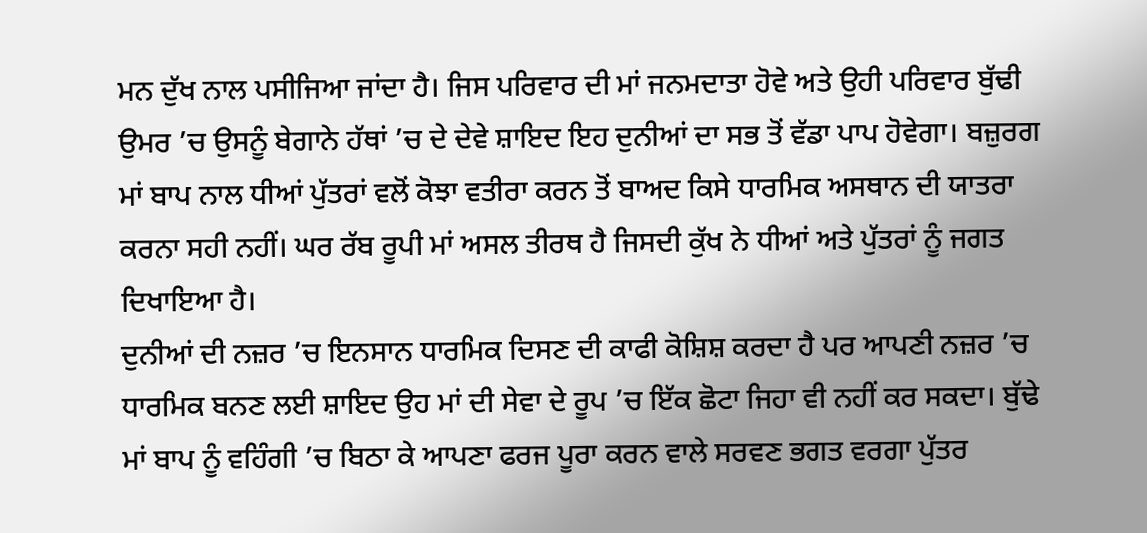ਮਨ ਦੁੱਖ ਨਾਲ ਪਸੀਜਿਆ ਜਾਂਦਾ ਹੈ। ਜਿਸ ਪਰਿਵਾਰ ਦੀ ਮਾਂ ਜਨਮਦਾਤਾ ਹੋਵੇ ਅਤੇ ਉਹੀ ਪਰਿਵਾਰ ਬੁੱਢੀ ਉਮਰ ’ਚ ਉਸਨੂੰ ਬੇਗਾਨੇ ਹੱਥਾਂ ’ਚ ਦੇ ਦੇਵੇ ਸ਼ਾਇਦ ਇਹ ਦੁਨੀਆਂ ਦਾ ਸਭ ਤੋਂ ਵੱਡਾ ਪਾਪ ਹੋਵੇਗਾ। ਬਜ਼ੁਰਗ ਮਾਂ ਬਾਪ ਨਾਲ ਧੀਆਂ ਪੁੱਤਰਾਂ ਵਲੋਂ ਕੋਝਾ ਵਤੀਰਾ ਕਰਨ ਤੋਂ ਬਾਅਦ ਕਿਸੇ ਧਾਰਮਿਕ ਅਸਥਾਨ ਦੀ ਯਾਤਰਾ ਕਰਨਾ ਸਹੀ ਨਹੀਂ। ਘਰ ਰੱਬ ਰੂਪੀ ਮਾਂ ਅਸਲ ਤੀਰਥ ਹੈ ਜਿਸਦੀ ਕੁੱਖ ਨੇ ਧੀਆਂ ਅਤੇ ਪੁੱਤਰਾਂ ਨੂੰ ਜਗਤ ਦਿਖਾਇਆ ਹੈ।
ਦੁਨੀਆਂ ਦੀ ਨਜ਼ਰ ’ਚ ਇਨਸਾਨ ਧਾਰਮਿਕ ਦਿਸਣ ਦੀ ਕਾਫੀ ਕੋਸ਼ਿਸ਼ ਕਰਦਾ ਹੈ ਪਰ ਆਪਣੀ ਨਜ਼ਰ ’ਚ ਧਾਰਮਿਕ ਬਨਣ ਲਈ ਸ਼ਾਇਦ ਉਹ ਮਾਂ ਦੀ ਸੇਵਾ ਦੇ ਰੂਪ ’ਚ ਇੱਕ ਛੋਟਾ ਜਿਹਾ ਵੀ ਨਹੀਂ ਕਰ ਸਕਦਾ। ਬੁੱਢੇ ਮਾਂ ਬਾਪ ਨੂੰ ਵਹਿੰਗੀ ’ਚ ਬਿਠਾ ਕੇ ਆਪਣਾ ਫਰਜ ਪੂਰਾ ਕਰਨ ਵਾਲੇ ਸਰਵਣ ਭਗਤ ਵਰਗਾ ਪੁੱਤਰ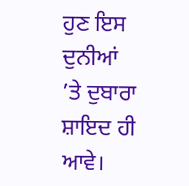ਹੁਣ ਇਸ ਦੁਨੀਆਂ ’ਤੇ ਦੁਬਾਰਾ ਸ਼ਾਇਦ ਹੀ ਆਵੇ।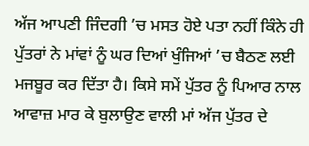ਅੱਜ ਆਪਣੀ ਜਿੰਦਗੀ ’ਚ ਮਸਤ ਹੋਏ ਪਤਾ ਨਹੀਂ ਕਿੰਨੇ ਹੀ ਪੁੱਤਰਾਂ ਨੇ ਮਾਂਵਾਂ ਨੂੰ ਘਰ ਦਿਆਂ ਖੁੰਜਿਆਂ ’ਚ ਬੈਠਣ ਲਈ ਮਜਬੂਰ ਕਰ ਦਿੱਤਾ ਹੈ। ਕਿਸੇ ਸਮੇਂ ਪੁੱਤਰ ਨੂੰ ਪਿਆਰ ਨਾਲ ਆਵਾਜ਼ ਮਾਰ ਕੇ ਬੁਲਾਉਣ ਵਾਲੀ ਮਾਂ ਅੱਜ ਪੁੱਤਰ ਦੇ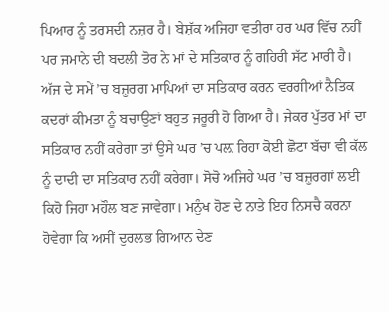ਪਿਆਰ ਨੂੰ ਤਰਸਦੀ ਨਜ਼ਰ ਹੈ। ਬੇਸ਼ੱਕ ਅਜਿਹਾ ਵਤੀਰਾ ਹਰ ਘਰ ਵਿੱਚ ਨਹੀਂ ਪਰ ਜਮਾਨੇ ਦੀ ਬਦਲੀ ਤੋਰ ਨੇ ਮਾਂ ਦੇ ਸਤਿਕਾਰ ਨੂੰ ਗਹਿਰੀ ਸੱਟ ਮਾਰੀ ਹੈ।
ਅੱਜ ਦੇ ਸਮੇਂ ’ਚ ਬਜ਼ੁਰਗ ਮਾਪਿਆਂ ਦਾ ਸਤਿਕਾਰ ਕਰਨ ਵਰਗੀਆਂ ਨੈਤਿਕ ਕਦਰਾਂ ਕੀਮਤਾ ਨੂੰ ਬਚਾਉਣਾਂ ਬਹੁਤ ਜਰੂਰੀ ਹੋ ਗਿਆ ਹੈ। ਜੇਕਰ ਪੁੱਤਰ ਮਾਂ ਦਾ ਸਤਿਕਾਰ ਨਹੀਂ ਕਰੇਗਾ ਤਾਂ ਉਸੇ ਘਰ ’ਚ ਪਲ਼ ਰਿਹਾ ਕੋਈ ਛੋਟਾ ਬੱਚਾ ਵੀ ਕੱਲ ਨੂੰ ਦਾਦੀ ਦਾ ਸਤਿਕਾਰ ਨਹੀਂ ਕਰੇਗਾ। ਸੋਚੋ ਅਜਿਹੇ ਘਰ ’ਚ ਬਜ਼ੁਰਗਾਂ ਲਈ ਕਿਹੋ ਜਿਹਾ ਮਹੌਲ ਬਣ ਜਾਵੇਗਾ। ਮਨੁੰਖ ਹੋਣ ਦੇ ਨਾਤੇ ਇਹ ਨਿਸਚੈ ਕਰਨਾ ਹੋਵੇਗਾ ਕਿ ਅਸੀਂ ਦੁਰਲਭ ਗਿਆਨ ਦੇਣ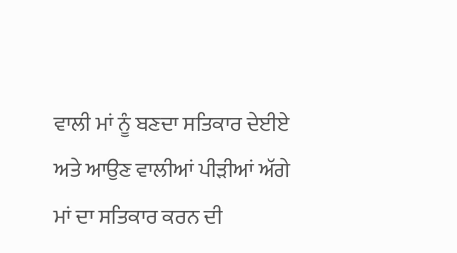ਵਾਲੀ ਮਾਂ ਨੂੰ ਬਣਦਾ ਸਤਿਕਾਰ ਦੇਈਏ ਅਤੇ ਆਉਣ ਵਾਲੀਆਂ ਪੀੜੀਆਂ ਅੱਗੇ ਮਾਂ ਦਾ ਸਤਿਕਾਰ ਕਰਨ ਦੀ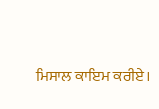ਮਿਸਾਲ ਕਾਇਮ ਕਰੀਏ।